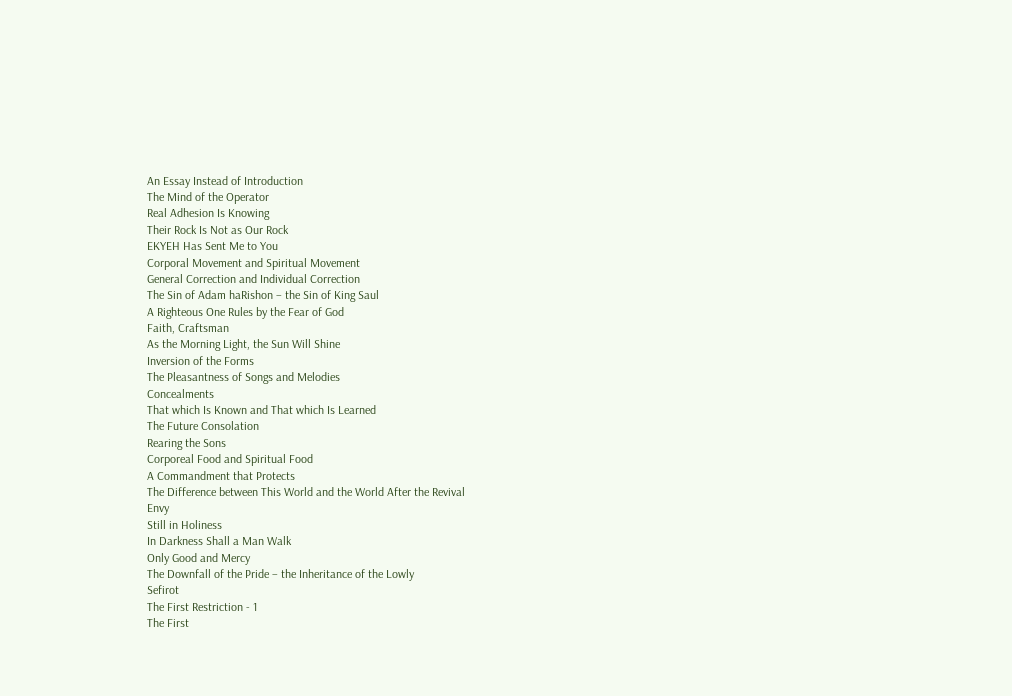An Essay Instead of Introduction
The Mind of the Operator
Real Adhesion Is Knowing
Their Rock Is Not as Our Rock
EKYEH Has Sent Me to You
Corporal Movement and Spiritual Movement
General Correction and Individual Correction
The Sin of Adam haRishon – the Sin of King Saul
A Righteous One Rules by the Fear of God
Faith, Craftsman
As the Morning Light, the Sun Will Shine
Inversion of the Forms
The Pleasantness of Songs and Melodies
Concealments
That which Is Known and That which Is Learned
The Future Consolation
Rearing the Sons
Corporeal Food and Spiritual Food
A Commandment that Protects
The Difference between This World and the World After the Revival
Envy
Still in Holiness
In Darkness Shall a Man Walk
Only Good and Mercy
The Downfall of the Pride – the Inheritance of the Lowly
Sefirot
The First Restriction - 1
The First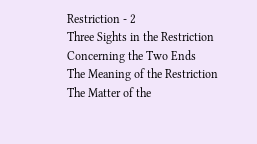Restriction - 2
Three Sights in the Restriction
Concerning the Two Ends
The Meaning of the Restriction
The Matter of the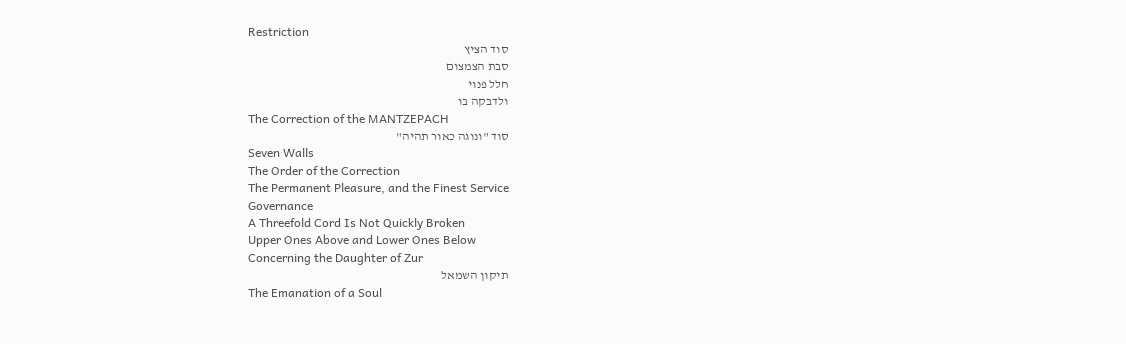Restriction
סוד הציץ
סבת הצמצום
חלל פנוי
ולדבקה בו
The Correction of the MANTZEPACH
סוד "ונוגה כאור תהיה"
Seven Walls
The Order of the Correction
The Permanent Pleasure, and the Finest Service
Governance
A Threefold Cord Is Not Quickly Broken
Upper Ones Above and Lower Ones Below
Concerning the Daughter of Zur
תיקון השמאל
The Emanation of a Soul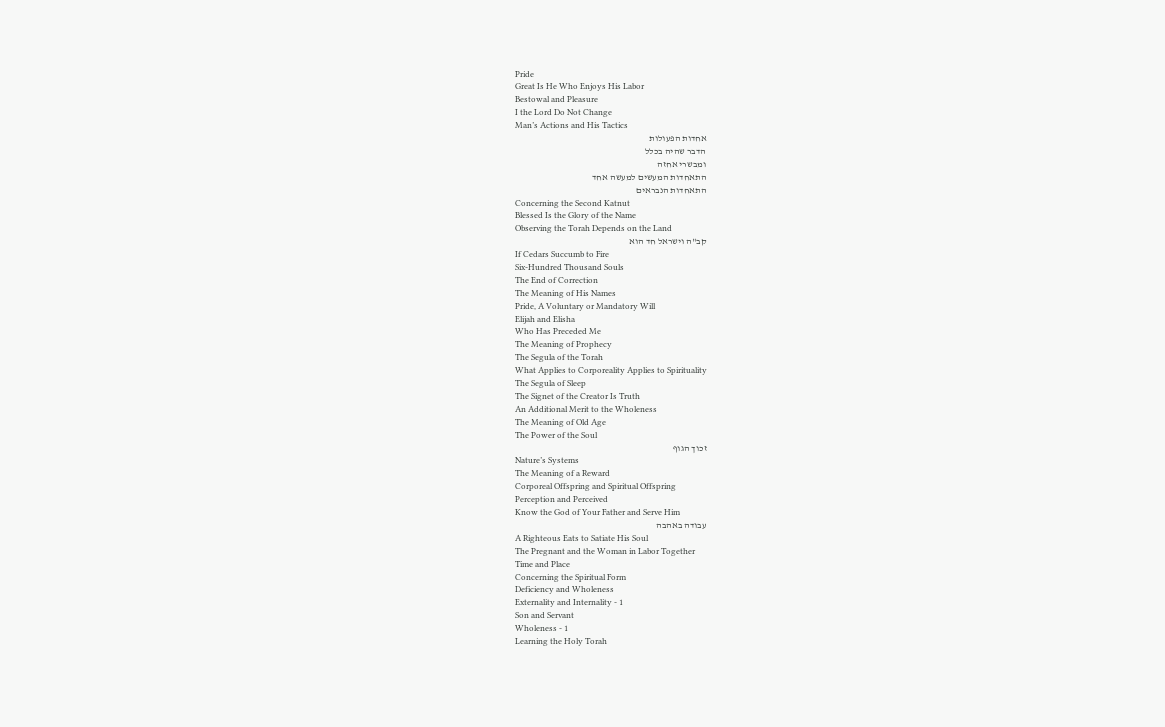Pride
Great Is He Who Enjoys His Labor
Bestowal and Pleasure
I the Lord Do Not Change
Man’s Actions and His Tactics
אחדות הפעולות
הדבר שהיה בכלל
ומבשרי אחזה
התאחדות המעשים למעשה אחד
התאחדות הנבראים
Concerning the Second Katnut
Blessed Is the Glory of the Name
Observing the Torah Depends on the Land
קב"ה וישראל חד הוא
If Cedars Succumb to Fire
Six-Hundred Thousand Souls
The End of Correction
The Meaning of His Names
Pride, A Voluntary or Mandatory Will
Elijah and Elisha
Who Has Preceded Me
The Meaning of Prophecy
The Segula of the Torah
What Applies to Corporeality Applies to Spirituality
The Segula of Sleep
The Signet of the Creator Is Truth
An Additional Merit to the Wholeness
The Meaning of Old Age
The Power of the Soul
זכוך הגוף
Nature’s Systems
The Meaning of a Reward
Corporeal Offspring and Spiritual Offspring
Perception and Perceived
Know the God of Your Father and Serve Him
עבודה באהבה
A Righteous Eats to Satiate His Soul
The Pregnant and the Woman in Labor Together
Time and Place
Concerning the Spiritual Form
Deficiency and Wholeness
Externality and Internality - 1
Son and Servant
Wholeness - 1
Learning the Holy Torah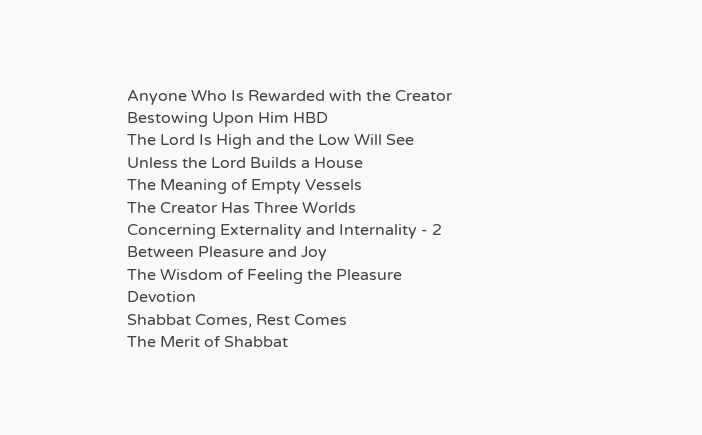Anyone Who Is Rewarded with the Creator Bestowing Upon Him HBD
The Lord Is High and the Low Will See
Unless the Lord Builds a House
The Meaning of Empty Vessels
The Creator Has Three Worlds
Concerning Externality and Internality - 2
Between Pleasure and Joy
The Wisdom of Feeling the Pleasure
Devotion
Shabbat Comes, Rest Comes
The Merit of Shabbat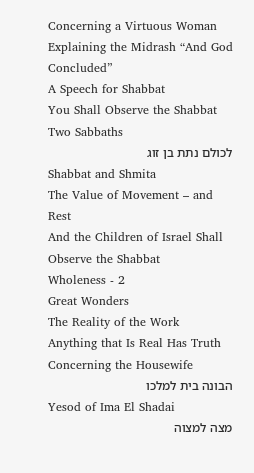Concerning a Virtuous Woman
Explaining the Midrash “And God Concluded”
A Speech for Shabbat
You Shall Observe the Shabbat
Two Sabbaths
לכולם נתת בן זוג
Shabbat and Shmita
The Value of Movement – and Rest
And the Children of Israel Shall Observe the Shabbat
Wholeness - 2
Great Wonders
The Reality of the Work
Anything that Is Real Has Truth
Concerning the Housewife
הבונה בית למלכו
Yesod of Ima El Shadai
מצה למצוה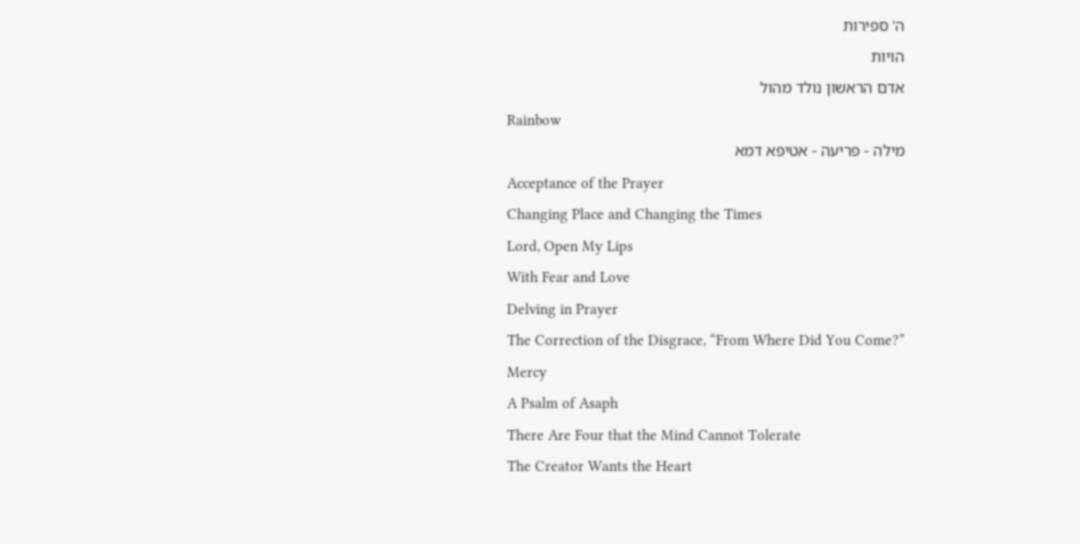ה' ספירות
הויות
אדם הראשון נולד מהול
Rainbow
מילה - פריעה - אטיפא דמא
Acceptance of the Prayer
Changing Place and Changing the Times
Lord, Open My Lips
With Fear and Love
Delving in Prayer
The Correction of the Disgrace, “From Where Did You Come?”
Mercy
A Psalm of Asaph
There Are Four that the Mind Cannot Tolerate
The Creator Wants the Heart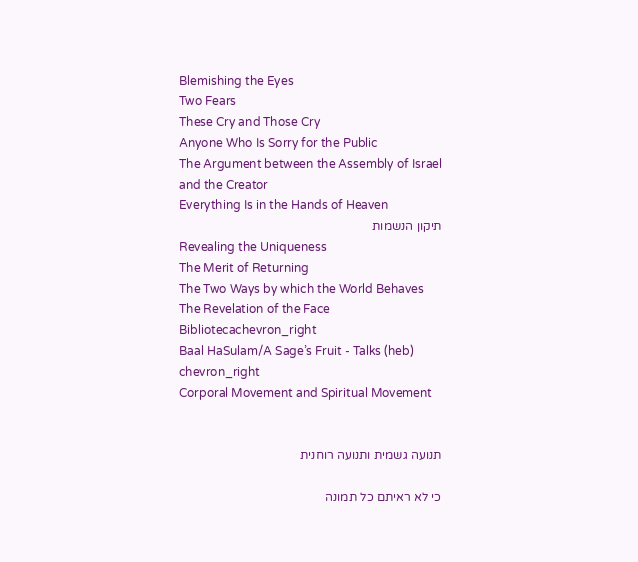Blemishing the Eyes
Two Fears
These Cry and Those Cry
Anyone Who Is Sorry for the Public
The Argument between the Assembly of Israel and the Creator
Everything Is in the Hands of Heaven
תיקון הנשמות
Revealing the Uniqueness
The Merit of Returning
The Two Ways by which the World Behaves
The Revelation of the Face
Bibliotecachevron_right
Baal HaSulam/A Sage’s Fruit - Talks (heb)
chevron_right
Corporal Movement and Spiritual Movement


תנועה גשמית ותנועה רוחנית

כי לא ראיתם כל תמונה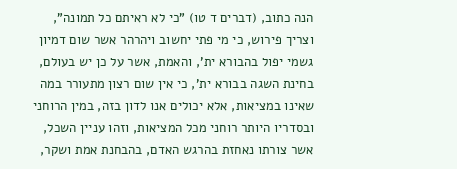הנה כתוב, (דברים ד טו) "כי לא ראיתם כל תמונה", וצריך פירוש, כי מי פתי יחשוב ויהרהר אשר שום דמיון גשמי יפול בהבורא ית', והאמת, אשר על כן יש בעולם, בחינת השגה בבורא ית', כי אין שום רצון מתעורר במה שאינו במציאות, אלא יכולים אנו לדון בזה, במין הרוחני ובסדריו היותר רוחני מכל המציאות, וזהו עניין השכל, אשר צורתו נאחזת בהרגש האדם, בהבחנת אמת ושקר,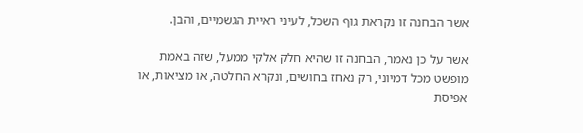אשר הבחנה זו נקראת גוף השכל, לעיני ראיית הגשמיים, והבן.

אשר על כן נאמר, הבחנה זו שהיא חלק אלקי ממעל, שזה באמת מופשט מכל דמיוני, רק נאחז בחושים, ונקרא החלטה, או מציאות, או אפיסת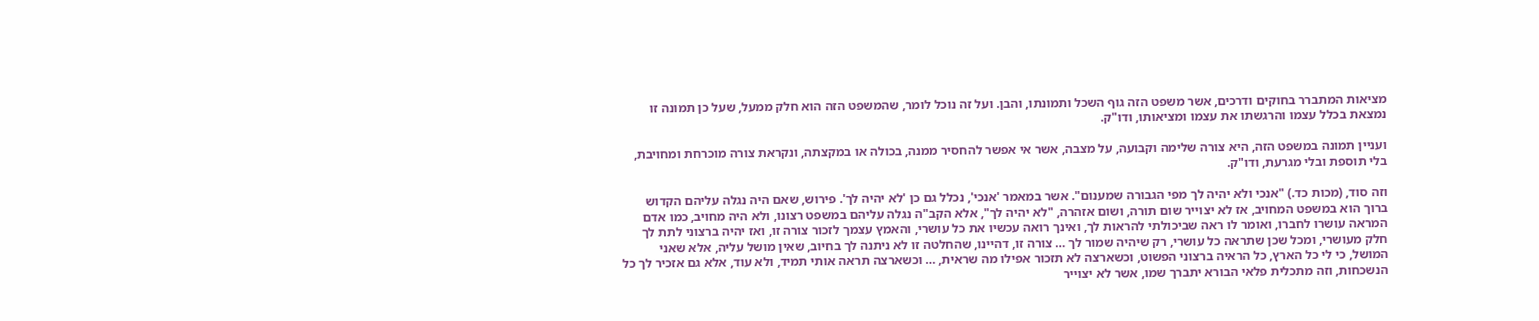מציאות המתברר בחוקים ודרכים, אשר משפט הזה גוף השכל ותמונתו, והבן. ועל זה נוכל לומר, שהמשפט הזה הוא חלק ממעל, שעל כן תמונה זו נמצאת בכלל עצמו והרגשתו את עצמו ומציאותו, ודו"ק.

ועניין תמונה במשפט הזה, היא צורה שלימה וקבועה, על מצבה, אשר אי אפשר להחסיר ממנה, בכולה או במקצתה, ונקראת צורה מוכרחת ומחויבת, בלי תוספת ובלי מגרעת, ודו"ק.

וזה סוד, (מכות כד.) "אנכי ולא יהיה לך מפי הגבורה שמענום". אשר במאמר 'אנכי', נכלל גם כן 'לא יהיה לך'. פירוש, שאם היה נגלה עליהם הקדוש ברוך הוא במשפט המחויב, אז לא יצוייר שום תורה, ושום אזהרה, "לא יהיה לך", אלא הקב"ה נגלה עליהם במשפט רצונו, ולא היה מחויב, כמו אדם המראה עושרו לחברו, ואומר לו ראה שביכולתי להראות לך, ואינך רואה עכשיו את כל עושרי, והאמץ עצמך לזכור צורה זו, ואז יהיה ברצוני לתת לך חלק מעושרי, ומכל שכן שתראה כל עושרי, רק שיהיה שמור לך … צורה זו, דהיינו, שהחלטה זו לא ניתנה לך בחיוב, שאין מושל עליה, אלא שאני המושל, כי לי כל הארץ, כל הראיה ברצוני הפשוט, וכשארצה לא תזכור אפילו מה שראית, … וכשארצה תראה אותי תמיד, ולא עוד, אלא גם אזכיר לך כל הנשכחות, וזה מתכלית פלאי הבורא יתברך שמו, אשר לא יצוייר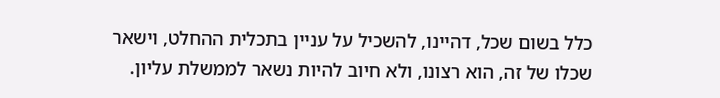כלל בשום שכל, דהיינו, להשכיל על עניין בתכלית ההחלט, וישאר שכלו של זה, הוא רצונו, ולא חיוב להיות נשאר לממשלת עליון.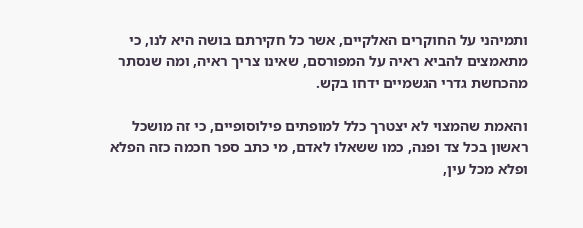ותמיהני על החוקרים האלקיים, אשר כל חקירתם בושה היא לנו, כי מתאמצים להביא ראיה על המפורסם, שאינו צריך ראיה, ומה שנסתר מהכחשת גדרי הגשמיים ידחו בקש.

והאמת שהמצוי לא יצטרך כלל למופתים פילוסופיים, כי זה מושכל ראשון בכל צד ופנה, כמו ששאלו לאדם, מי כתב ספר חכמה כזה הפלא ופלא מכל עין,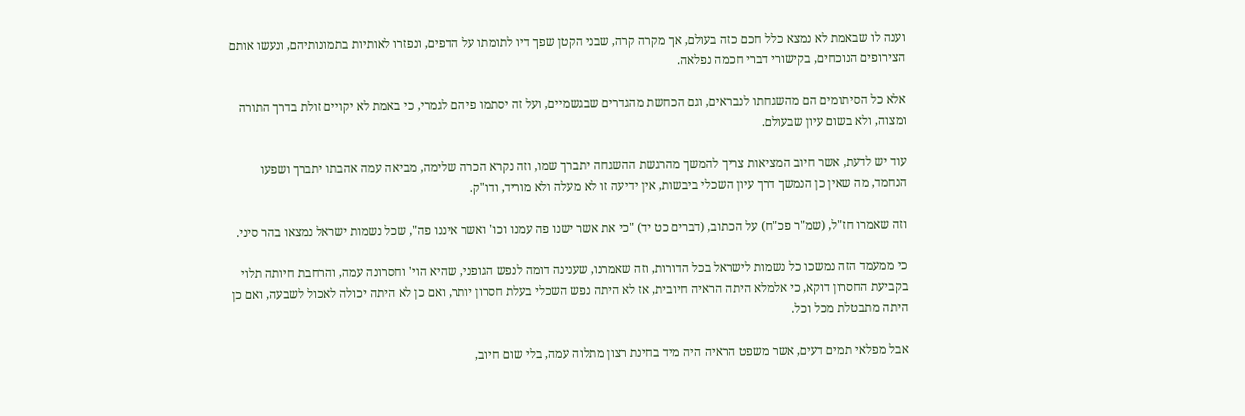וענה לו שבאמת לא נמצא כלל חכם כזה בעולם, אך מקרה קרה, שבני הקטן שפך דיו לתומתו על הדפים, ונפזרו לאותיות בתמונותיהם, ונעשו אותם הצירופים הנוכחים, בקישורי דברי חכמה נפלאה.

אלא כל הסיתומים הם מהשגחתו לנבראים, וגם הכחשת מהגדרים שבגשמיים, ועל זה יסתמו פיהם לגמרי, כי באמת לא יקויים זולת בדרך התורה ומצוה, ולא בשום עיון שבעולם.

עוד יש לדעת, אשר חיוב המציאות צריך להמשך מהרגשת ההשגחה יתברך שמו, וזה נקרא הכרה שלימה, מביאה עמה אהבתו יתברך ושפעו הנחמד, מה שאין כן הנמשך דרך עיון השכלי ביבשות, אין ידיעה זו לא מעלה ולא מוריד, ודו"ק.

וזה שאמרו חז"ל, (שמ"ר פכ"ח) על הכתוב, (דברים כט יד) "כי את אשר ישנו פה עמנו וכו' ואשר איננו פה", שכל נשמות ישראל נמצאו בהר סיני.

כי ממעמד הזה נמשכו כל נשמות לישראל בכל הדורות, וזה שאמרנו, שענינה דומה לנפש הגופני, שהיא הוי' וחסרונה עמה, והרחבת חיותה תלוי בקביעת החסרון דוקא, כי אלמלא היתה הראיה חיובית, אז לא היתה נפש השכלי בעלת חסרון יותר, ואם כן לא היתה יכולה לאכול לשבעה, ואם כן היתה מתבטלת מכל וכל.

אבל מפלאי תמים דעים, אשר משפט הראיה היה מיד בחינת רצון מתלוה עמה, בלי שום חיוב,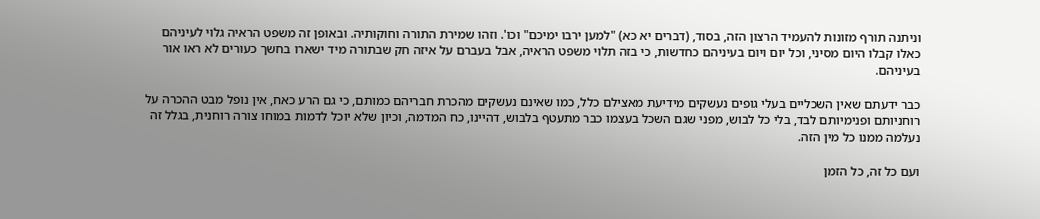וניתנה תורף מזונות להעמיד הרצון הזה, בסוד, (דברים יא כא) "למען ירבו ימיכם" וכו'. וזהו שמירת התורה וחוקותיה. ובאופן זה משפט הראיה גלוי לעיניהם כאלו קבלו היום מסיני, וכל יום ויום בעיניהם כחדשות, כי בזה תלוי משפט הראיה, אבל בעברם על איזה חק שבתורה מיד ישארו בחשך כעורים לא ראו אור בעיניהם.

כבר ידעתם שאין השכליים בעלי גופים נעשקים מידיעת מאצילם כלל, כמו שאינם נעשקים מהכרת חבריהם כמותם, כי גם הרע כאח, אין נופל מבט ההכרה על רוחניותם ופנימיותם לבד, בלי כל לבוש, מפני שגם השכל בעצמו כבר מתעטף בלבוש, דהיינו, כח המדמה, וכיון שלא יוכל לדמות במוחו צורה רוחנית, בגלל זה נעלמה ממנו כל מין הזה.

ועם כל זה, כל הזמן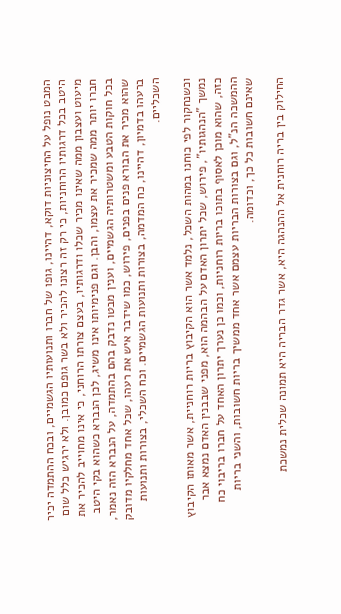המבט נופל על החיצוניות דוקא, דהיינו, גופו של חברו ותנועותיו הגשמיים, ובכח ההתמדה יכיר היטב בכל דרגותיו הרוחניות, כי רק זה רצונו להכיר ולא בשר גופם כמובן. ולא ירגיש כלל שום מיעוט ועצבון ממה שאינו מכיר שכלו ודרגותיו, בעצם צורתו הרוחני, כי אינו מחוייב להכיר את חברו יותר ממה שמכיר את עצמו, והבן. וגם פנימיותו אינו משיג, לכן הנברא כשהוא בקי היטב בכל חוקות הטבע ומשטרותיה הגשמיים, וענין מבטו נדבק בהם בהתמדה, על הנברא הזה נאמר, שהוא מכיר את הבורא פנים בפנים, פירוש, כמו שידבר איש את רעהו, שכל אחד מחלקיו מדובק ברעהו בדמיון, דהיינו, כח המדמה, בצורות ותנועות הגשמיים. וכח השכלי, בצורות ותנועות השכליים.

וכשנחקור לפי כוחנו במהות השכל, נלמד אשר הוא הקיבוץ בריות רוחניית, אשר מאותו הקיבוץ נמשך "הנהגותיו", פירוש, שכל יתרון האדם על הבהמה הוא, מפני שבבנין האדם נמצא אבר כזה, שהוא מוכן לאסוף בתוכו בריות רוחניות, וכמו כן נערך יתרון האחד על חברו בריבוי כח ההמשכה הנ"ל, וגם בצורות הבריות עצמם אשר אחד ממשיך בריות חשובות, והשני בריות שאינם חשובות כל כך, וכדומה.

החילוק בין בריה רוחנית אל ההנהגה היא, אשר גדר הבריה היא תמונה שכלית נמשכת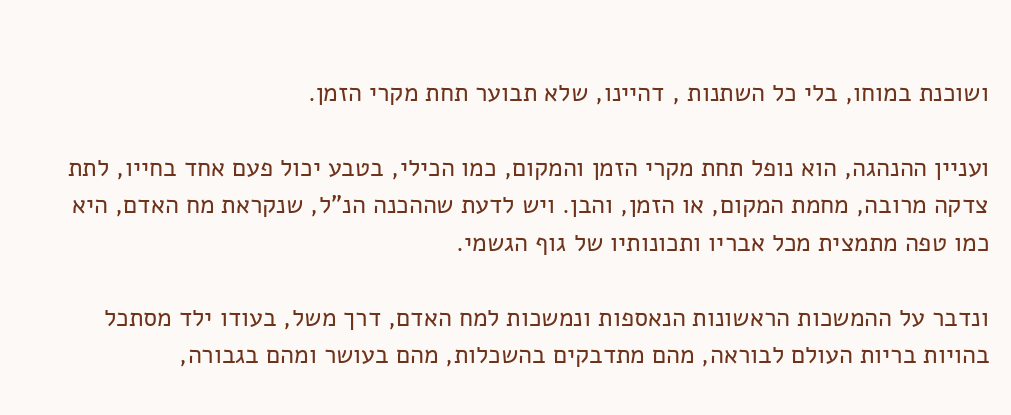ושוכנת במוחו, בלי כל השתנות , דהיינו, שלא תבוער תחת מקרי הזמן.

ועניין ההנהגה, הוא נופל תחת מקרי הזמן והמקום, כמו הכילי, בטבע יכול פעם אחד בחייו, לתת צדקה מרובה, מחמת המקום, או הזמן, והבן. ויש לדעת שההכנה הנ"ל, שנקראת מח האדם, היא כמו טפה מתמצית מכל אבריו ותכונותיו של גוף הגשמי.

ונדבר על ההמשכות הראשונות הנאספות ונמשכות למח האדם, דרך משל, בעודו ילד מסתכל בהויות בריות העולם לבוראה, מהם מתדבקים בהשכלות, מהם בעושר ומהם בגבורה,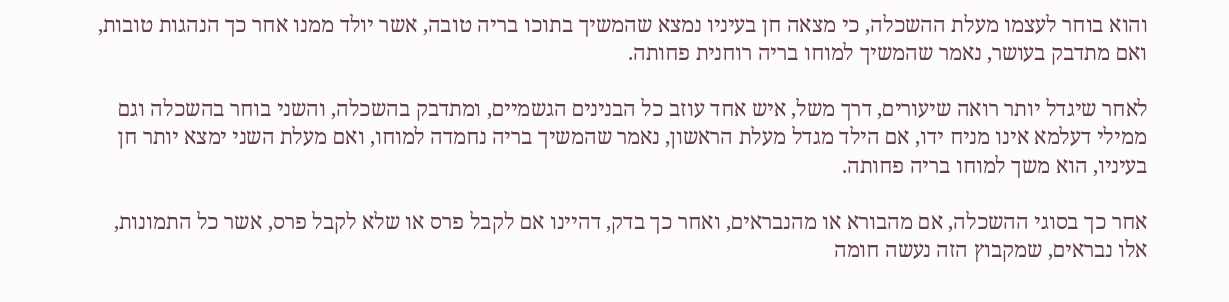והוא בוחר לעצמו מעלת ההשכלה, כי מצאה חן בעיניו נמצא שהמשיך בתוכו בריה טובה, אשר יולד ממנו אחר כך הנהגות טובות, ואם מתדבק בעושר, נאמר שהמשיך למוחו בריה רוחנית פחותה.

לאחר שיגדל יותר רואה שיעורים, דרך משל, איש אחד עוזב כל הבנינים הגשמיים, ומתדבק בהשכלה, והשני בוחר בהשכלה וגם ממילי דעלמא אינו מניח ידו, אם הילד מגדל מעלת הראשון, נאמר שהמשיך בריה נחמדה למוחו, ואם מעלת השני ימצא יותר חן בעיניו, הוא משך למוחו בריה פחותה.

אחר כך בסוגי ההשכלה, אם מהבורא או מהנבראים, ואחר כך בדק, דהיינו אם לקבל פרס או שלא לקבל פרס, אשר כל התמונות, אלו נבראים, שמקבוץ הזה נעשה חומה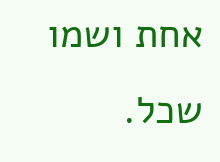אחת ושמו שכל.